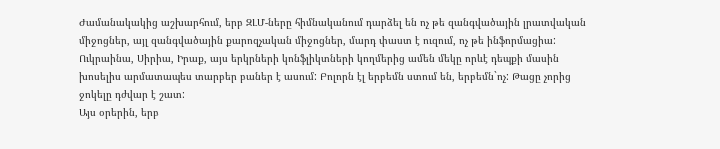Ժամանակակից աշխարհում, երբ ԶԼՄ-ները հիմնականում դարձել են ոչ թե զանգվածային լրատվական միջոցներ, այլ զանգվածային քարոզչական միջոցներ, մարդ փաստ է ուզում, ոչ թե ինֆորմացիա: Ուկրաինա, Սիրիա, Իրաք, այս երկրների կոնֆլիկտների կողմերից ամեն մեկը որևէ դեպքի մասին խոսելիս արմատապես տարբեր բաներ է ասում: Բոլորն էլ երբեմն ստում են, երբեմն`ոչ: Թացը չորից ջոկելը դժվար է շատ:
Այս օրերին, երբ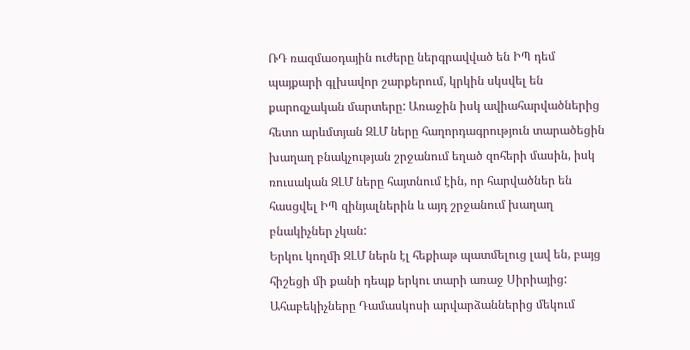ՌԴ ռազմաօդային ուժերը ներգրավված են ԻՊ դեմ պայքարի գլխավոր շարքերում, կրկին սկսվել են քարոզչական մարտերը: Առաջին իսկ ավիահարվածներից հետո արևմտյան ԶԼՄ ները հաղորդագրություն տարածեցին խաղաղ բնակչության շրջանում եղած զոհերի մասին, իսկ ռուսական ԶԼՄ ները հայտնում էին, որ հարվածներ են հասցվել ԻՊ զինյալներին և այդ շրջանում խաղաղ բնակիչներ չկան:
Երկու կողմի ԶԼՄ ներն էլ հեքիաթ պատմելուց լավ են, բայց հիշեցի մի քանի դեպք երկու տարի առաջ Սիրիայից: Ահաբեկիչները Դամասկոսի արվարձաններից մեկում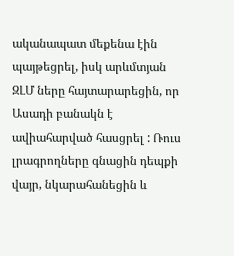ականապատ մեքենա էին պայթեցրել, իսկ արևմտյան ԶԼՄ ները հայտարարեցին, որ Ասադի բանակն է ավիահարված հասցրել : Ռուս լրագրողները գնացին դեպքի վայր, նկարահանեցին և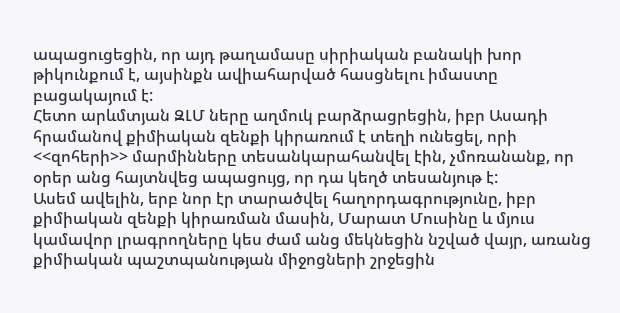ապացուցեցին, որ այդ թաղամասը սիրիական բանակի խոր թիկունքում է, այսինքն ավիահարված հասցնելու իմաստը բացակայում է:
Հետո արևմտյան ԶԼՄ ները աղմուկ բարձրացրեցին, իբր Ասադի հրամանով քիմիական զենքի կիրառում է տեղի ունեցել, որի <<զոհերի>> մարմինները տեսանկարահանվել էին, չմոռանանք, որ օրեր անց հայտնվեց ապացույց, որ դա կեղծ տեսանյութ է:
Ասեմ ավելին, երբ նոր էր տարածվել հաղորդագրությունը, իբր քիմիական զենքի կիրառման մասին, Մարատ Մուսինը և մյուս կամավոր լրագրողները կես ժամ անց մեկնեցին նշված վայր, առանց քիմիական պաշտպանության միջոցների շրջեցին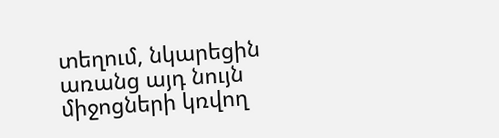տեղում, նկարեցին առանց այդ նույն միջոցների կռվող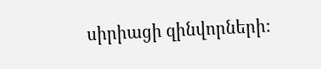սիրիացի զինվորների: